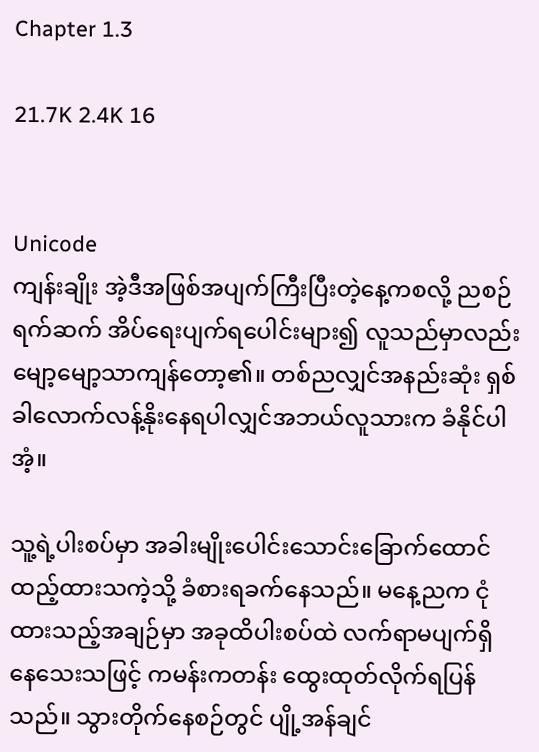Chapter 1.3

21.7K 2.4K 16


Unicode
ကျန်းချိုး အဲ့ဒီအဖြစ်အပျက်ကြီးပြီးတဲ့နေ့ကစလို့ ညစဉ်ရက်ဆက် အိပ်ရေးပျက်ရပေါင်းများ၍ လူသည်မှာလည်းမျော့မျော့သာကျန်တော့၏။ တစ်ညလျှင်အနည်းဆုံး ရှစ်ခါလောက်လန့်နိုးနေရပါလျှင်အဘယ်လူသားက ခံနိုင်ပါအံ့။

သူ့ရဲ့ပါးစပ်မှာ အခါးမျိုးပေါင်းသောင်းခြောက်ထောင် ထည့်ထားသကဲ့သို့ ခံစားရခက်နေသည်။ မနေ့ညက ငုံထားသည့်အချဉ်မှာ အခုထိပါးစပ်ထဲ လက်ရာမပျက်ရှိနေသေးသဖြင့် ကမန်းကတန်း ထွေးထုတ်လိုက်ရပြန်သည်။ သွားတိုက်နေစဉ်တွင် ပျို့အန်ချင်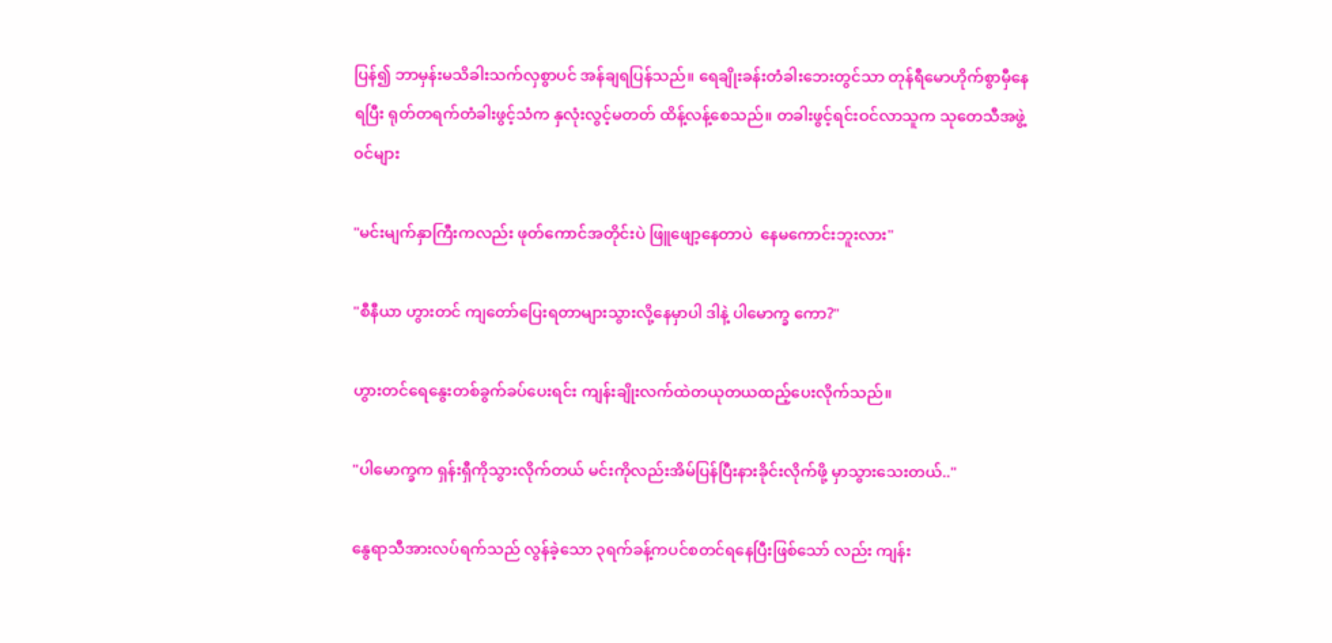ပြန်၍ ဘာမှန်းမသိခါးသက်လှစွာပင် အန်ချရပြန်သည်။ ရေချိုးခန်းတံခါးဘေးတွင်သာ တုန်ရီမောဟိုက်စွာမှီနေရပြီး ရုတ်တရက်တံခါးဖွင့်သံက နှလုံးလွင့်မတတ် ထိန့်လန့်စေသည်။ တခါးဖွင့်ရင်းဝင်လာသူက သုတေသီအဖွဲ့၀င်များ

"မင်းမျက်နှာကြီးကလည်း ဖုတ်ကောင်အတိုင်းပဲ ဖြူဖျော့နေတာပဲ  နေမကောင်းဘူးလား"

"စီနီယာ ဟွားတင် ကျတော်ပြေးရတာများသွားလို့နေမှာပါ ဒါနဲ့ ပါမောက္ခ ကော?"

ဟွားတင်ရေနွေးတစ်ခွက်ခပ်ပေးရင်း ကျန်းချိုးလက်ထဲတယုတယထည့်ပေးလိုက်သည်။

"ပါမောက္ခက ရှန်းရှီကိုသွားလိုက်တယ် မင်းကိုလည်းအိမ်ပြန်ပြီးနားခိုင်းလိုက်ဖို့ မှာသွားသေးတယ်.."

နွေရာသီအားလပ်ရက်သည် လွန်ခဲ့သော ၃ရက်ခန့်ကပင်စတင်ရနေပြီးဖြစ်သော် လည်း ကျန်း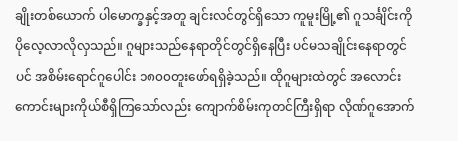ချိုးတစ်ယောက် ပါမောက္ခနှင့်အတူ ချင်းလင်တွင်ရှိသော ကူမူးမြို့၏ ဂူသင်္ချိင်းကို ပိုလေ့လာလိုလှသည်။ ဂူများသည်နေရာတိုင်တွင်ရှိနေပြီး ပင်မသချိုင်းနေရာတွင်ပင် အစိမ်းရောင်ဂူပေါင်း ၁၈၀၀တူးဖော်ရရှိခဲ့သည်။ ထိုဂူများထဲတွင် အလောင်းကောင်းများကိုယ်စီရှိကြသော်လည်း ကျောက်စိမ်းကုတင်ကြီးရှိရာ လိုဏ်ဂူအောက်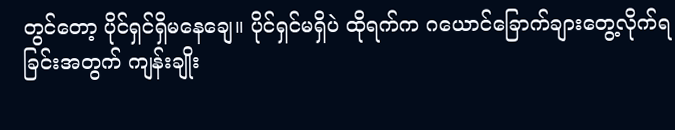တွင်တော့ ပိုင်ရှင်ရှိမနေချေ။ ပိုင်ရှင်မရှိပဲ ထိုရက်က ဂယောင်ခြောက်ချားတွေ့လိုက်ရခြင်းအတွက် ကျန်းချိုး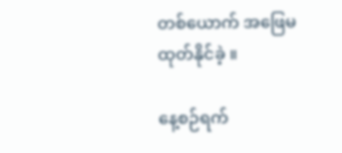တစ်ယောက် အဖြေမထုတ်နိုင်ခဲ့ ။

နေ့စဉ်ရက်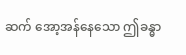ဆက် အော့အန်နေသော ဤခန္ဓာ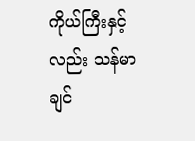ကိုယ်ကြီးနှင့်လည်း သန်မာချင်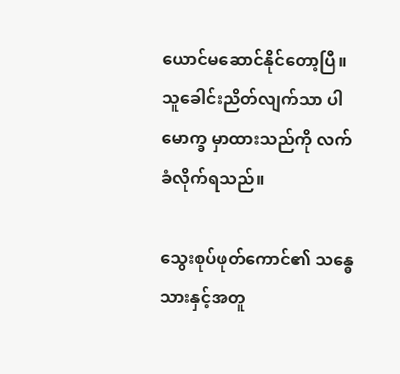ယောင်မဆောင်နိုင်တော့ပြီ။ သူခေါင်းညိတ်လျက်သာ ပါမောက္ခ မှာထားသည်ကို လက်ခံလိုက်ရသည်။

သွေးစုပ်ဖုတ်ကောင်၏ သန္ဓေသားနှင့်အတူ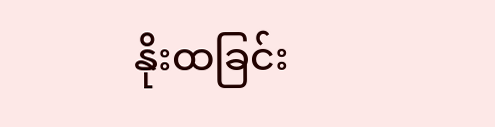နိုးထခြင်း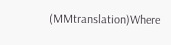(MMtranslation)Where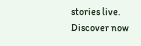stories live. Discover now